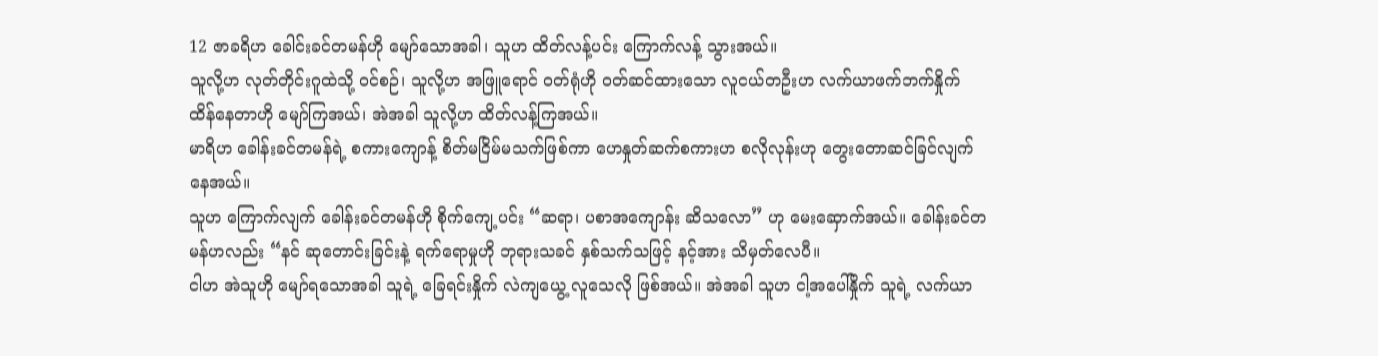12 ဇာခရိဟ ခေါင်းခင်တမန်ဟို မျော်သောအခါ၊ သူဟ ထိတ်လန့်ပင်း ကြောက်လန့် သွားအယ်။
သူလို့ဟ လုတ်တိုင်းဂူထဲသို့ ဝင်စဉ်၊ သူလို့ဟ အဖြူရောင် ဝတ်ရုံဟို ဝတ်ဆင်ထားသော လူငယ်တဦးဟ လက်ယာဖက်ဘက်နှိုက် ထိန်နေတာဟို မျော်ကြအယ်၊ အဲအခါ သူလို့ဟ ထိတ်လန့်ကြအယ်။
မာရိဟ ခေါန်းခင်တမန်ရဲ့ စကားကျောန့် စိတ်မငြိမ်မသက်ဖြစ်ကာ ဟေနှုတ်ဆက်စကားဟ စလိုလုန်းဟု တွေးတောဆင်ခြင်လျက် နေအယ်။
သူဟ ကြောက်လျက် ခေါန်းခင်တမန်ဟို စိုက်ကျေ့ပင်း “ဆရာ၊ ပစာအကျောန်း ဆိသလော” ဟု မေးဆှောက်အယ်။ ခေါန်းခင်တမန်ဟလည်း “နင် ဆုတောင်းခြင်းနဲ့ ရက်ရောမှုဟို ဘုရားသခင် နှစ်သက်သဖြင့် နင့်အား သိမှတ်လေပီ။
ငါဟ အဲသူဟို မျော်ရသောအခါ သူရဲ့ ခြေရင်းနှိုက် လဲကျယွေ့ လူသေလို ဖြစ်အယ်။ အဲအခါ သူဟ ငါ့အပေါ်နှိုက် သူရဲ့ လက်ယာ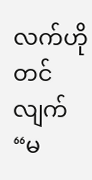လက်ဟို တင်လျက် “မ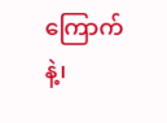ကြောက်နဲ့၊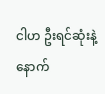ငါဟ ဦးရင်ဆုံးနဲ့ နောက်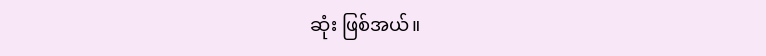ဆုံး ဖြစ်အယ်။